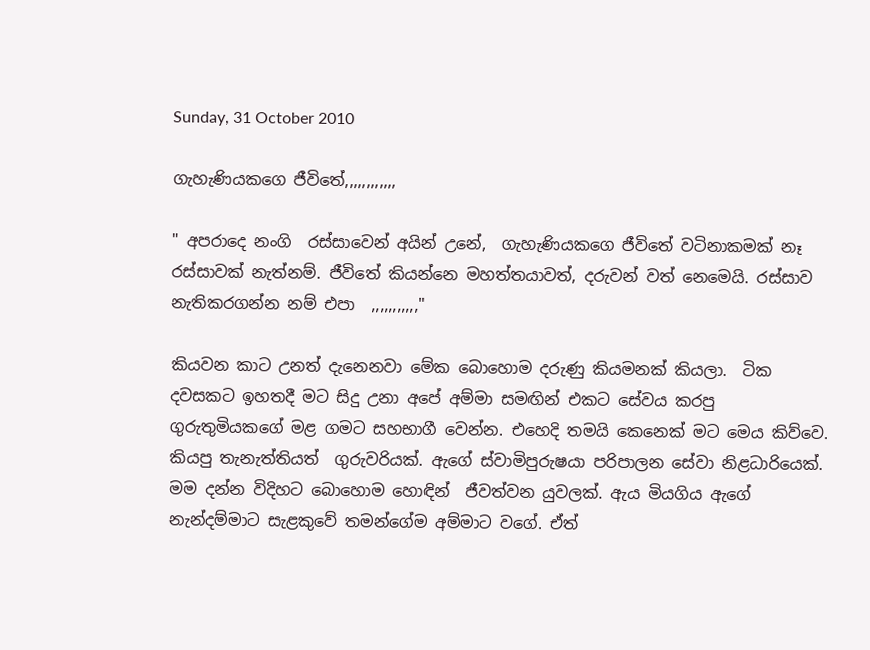Sunday, 31 October 2010

ගැහැණියකගෙ ජීවිතේ,,,,,,,,,,,,

" අපරාදෙ නංගි  රස්සාවෙන් අයින් උනේ,  ගැහැණියකගෙ ජීවිතේ වටිනාකමක් නෑ රස්සාවක් නැත්නම්. ජීවිතේ කියන්නෙ මහත්තයාවත්, දරුවන් වත් නෙමෙයි. රස්සාව නැතිකරගන්න නම් එපා  ,,,,,,,,,,,"

කියවන කාට උනත් දැනෙනවා මේක බොහොම දරුණු කියමනක් කියලා.  ටික දවසකට ඉහතදී මට සිදු උනා අපේ අම්මා සමඟින් එකට සේවය කරපු ගුරුතුමියකගේ මළ ගමට සහභාගී වෙන්න. එහෙදි තමයි කෙනෙක් මට මෙය කිව්වෙ. කියපු තැනැත්තියත්  ගුරුවරියක්. ඇගේ ස්වාමිපුරුෂයා පරිපාලන සේවා නිළධාරියෙක්. මම දන්න විදිහට බොහොම හොඳින්  ජීවත්වන යුවලක්. ඇය මියගිය ඇගේ  නැන්දම්මාට සැළකුවේ තමන්ගේම අම්මාට වගේ. ඒත්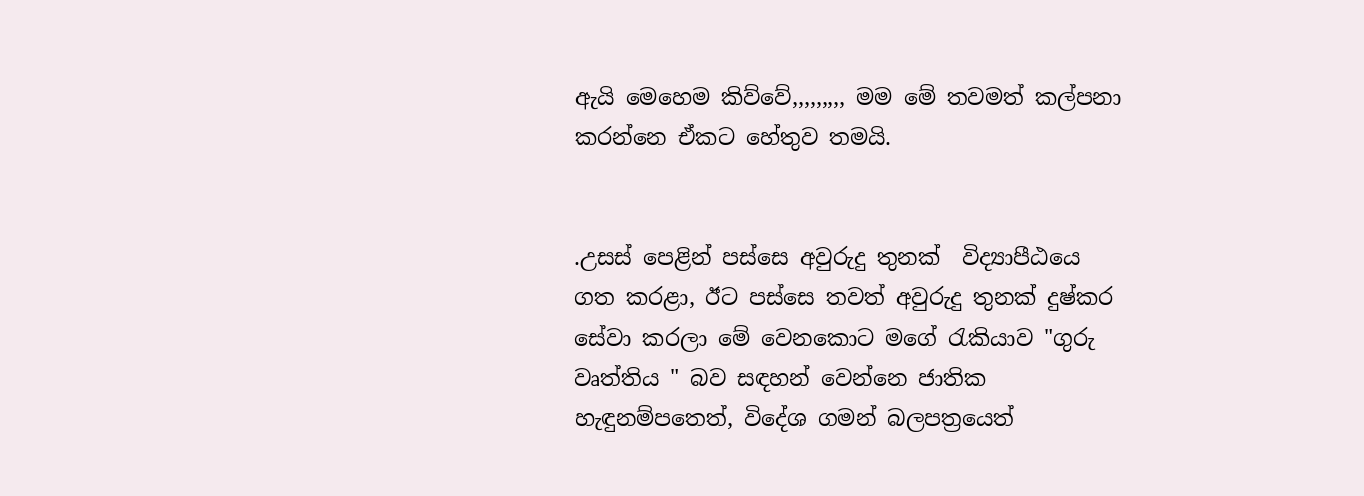ඇයි මෙහෙම කිව්වේ,,,,,,,,, මම මේ තවමත් කල්පනා කරන්නෙ ඒකට හේතුව තමයි.


.උසස් පෙළින් පස්සෙ අවුරුදු තුනක්  විද්‍යාපීඨයෙ ගත කරළා, ඊට පස්සෙ තවත් අවුරුදු තුනක් දුෂ්කර සේවා කරලා මේ වෙනකොට මගේ රැකියාව "ගුරු වෘත්තිය " බව සඳහන් වෙන්නෙ ජාතික හැඳුනම්පතෙත්, විදේශ ගමන් බලපත්‍රයෙත්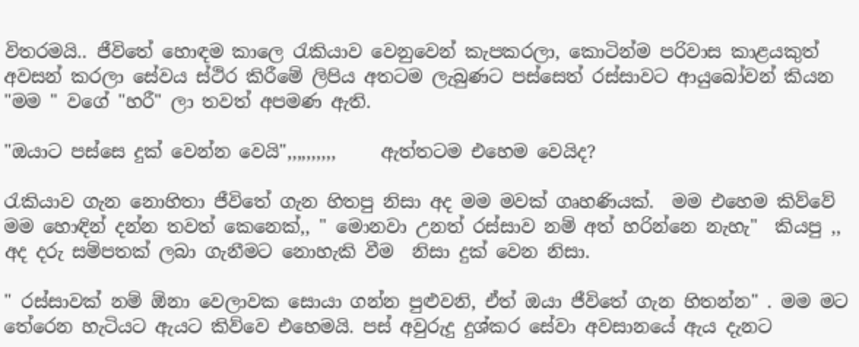විතරමයි.. ජීවිතේ හොඳම කාලෙ රැකියාව වෙනුවෙන් කැපකරලා, කොටින්ම පරිවාස කාළයකුත් අවසන් කරලා සේවය ස්ථිර කිරීමේ ලිපිය අතටම ලැබුණට පස්සෙත් රස්සාවට ආයුබෝවන් කියන "මම " වගේ "හරී" ලා තවත් අපමණ ඇති.

"ඔයාට පස්සෙ දුක් වෙන්න වෙයි",,,,,,,,,,     ඇත්තටම එහෙම වෙයිද?

රැකියාව ගැන නොහිතා ජීවිතේ ගැන හිතපු නිසා අද මම මවක් ගෘහණියක්.  මම එහෙම කිව්වේ මම හොඳින් දන්න තවත් කෙනෙක්,, " මොනවා උනත් රස්සාව නම් අත් හරින්නෙ නැහැ"  කියපු ,, අද දරු සම්පතක් ලබා ගැනීමට නොහැකි වීම  නිසා දුක් වෙන නිසා.

" රස්සාවක් නම් ඕනා වෙලාවක සොයා ගන්න පුළුවනි, ඒත් ඔයා ජීවිතේ ගැන හිතන්න" . මම මට තේරෙන හැටියට ඇයට කිව්වෙ එහෙමයි. පස් අවුරුදු දුශ්කර සේවා අවසානයේ ඇය දැනට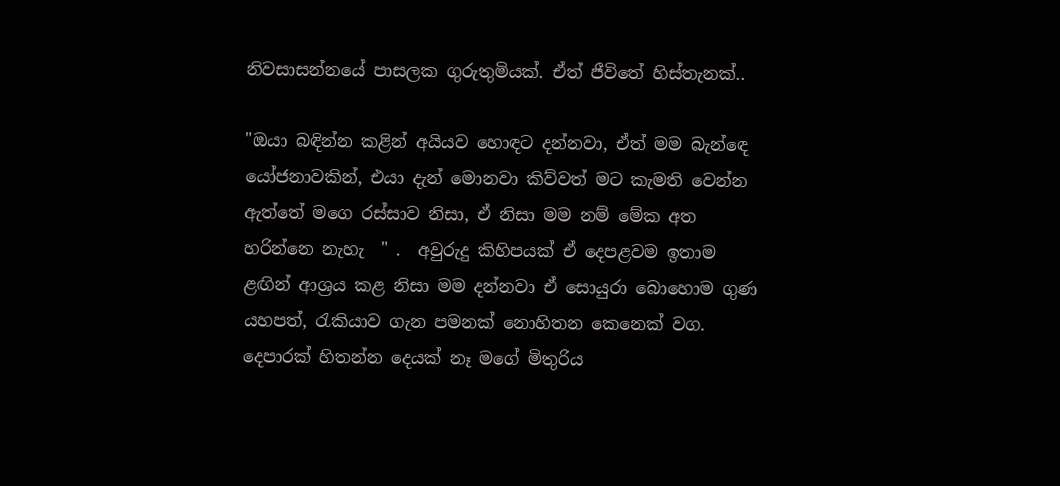නිවසාසන්නයේ පාසලක ගුරුතුමියක්. ඒත් ජීවිතේ හිස්තැනක්..

"ඔයා බඳින්න කළින් අයියව හොඳට දන්නවා, ඒත් මම බැන්ඳෙ යෝජනාවකින්, එයා දැන් මොනවා කිව්වත් මට කැමති වෙන්න ඇත්තේ මගෙ රස්සාව නිසා, ඒ නිසා මම නම් මේක අත හරින්නෙ නැහැ  " .  අවුරුදු කිහිපයක් ඒ දෙපළවම ඉතාම ළඟින් ආශ්‍රය කළ නිසා මම දන්නවා ඒ සොයුරා බොහොම ගුණ යහපත්, රැකියාව ගැන පමනක් නොහිතන කෙනෙක් වග.  දෙපාරක් හිතන්න දෙයක් නෑ මගේ මිතුරිය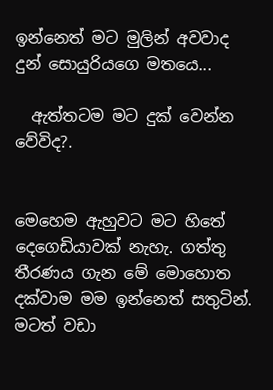ඉන්නෙත් මට මුලින් අවවාද දුන් සොයුරියගෙ මතයෙ...

  ඇත්තටම මට දුක් වෙන්න වේවිද?.


මෙහෙම ඇහුවට මට හිතේ දෙගෙඩියාවක් නැහැ. ගත්තු තීරණය ගැන මේ මොහොත දක්වාම මම ඉන්නෙත් සතුටින්. මටත් වඩා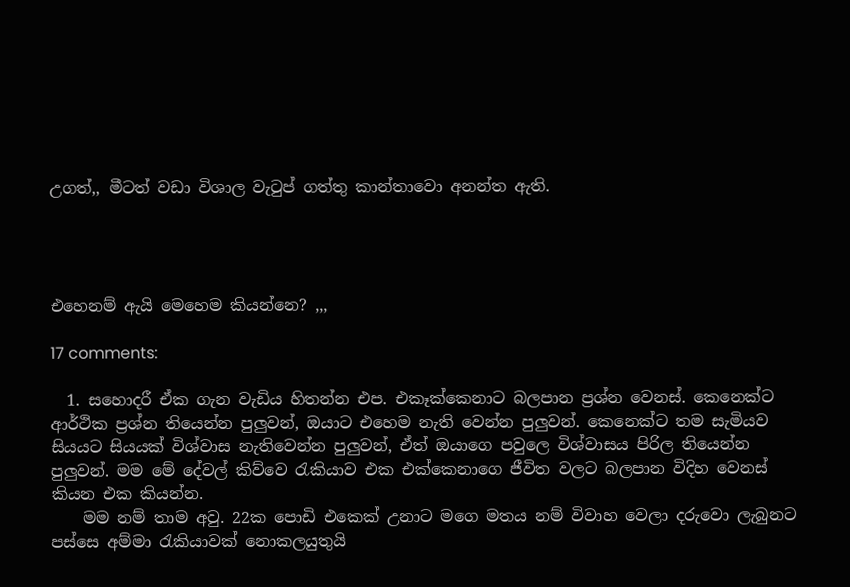උගත්,, මීටත් වඩා විශාල වැටුප් ගත්තු කාන්තාවො අනන්ත ඇති.




එහෙනම් ඇයි මෙහෙම කියන්නෙ? ,,,

17 comments:

  1. සහොදරී ඒක ගැන වැඩිය හිතන්න එප. එකෑක්කෙනාට බලපාන ප්‍රශ්න වෙනස්. කෙනෙක්ට ආර්ථික ප්‍රශ්න තියෙන්න පුලුවන්, ඔයාට එහෙම නැති වෙන්න පුලුවන්. කෙනෙක්ට තම සැමියව සියයට සියයක් විශ්වාස නැතිවෙන්න පුලුවන්, ඒත් ඔයාගෙ පවුලෙ විශ්වාසය පිරිල තියෙන්න පුලුවන්. මම මේ දේවල් කිව්වෙ රැකියාව එක එක්කෙනාගෙ ජීවිත වලට බලපාන විදිහ වෙනස් කියන එක කියන්න.
    මම නම් තාම අවු. 22ක පොඩි එකෙක් උනාට මගෙ මතය නම් විවාහ වෙලා දරුවො ලැබුනට පස්සෙ අම්මා රැකියාවක් නොකලයුතුයි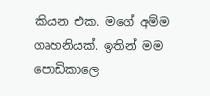කියන එක. මගේ අම්ම ගෘහනියක්. ඉතින් මම පොඩිකාලෙ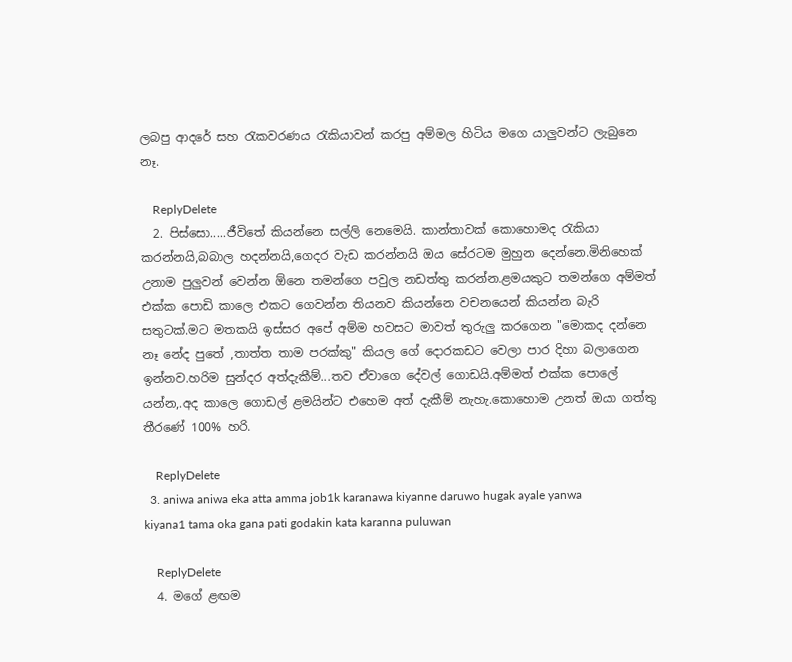ලබපු ආදරේ සහ රැකවරණය රැකියාවන් කරපු අම්මල හිටිය මගෙ යාලුවන්ට ලැබුනෙ නෑ.

    ReplyDelete
  2. පිස්සො.....ජීවිතේ කියන්නෙ සල්ලි නෙමෙයි. කාන්තාවක් කොහොමද ‍රැකියා කරන්නයි,බබාල හදන්නයි,ගෙදර වැඩ කරන්නයි ඔය සේරටම මුහුන දෙන්නෙ.මිනිහෙක් උනාම පුලුවන් වෙන්න ඕනෙ තමන්ගෙ පවුල නඩත්තු කරන්න.ළමයකුට තමන්ගෙ අම්මත් එක්ක පොඩි කාලෙ එකට ගෙවන්න තියනව කියන්නෙ වචනයෙන් කියන්න බැරි සතුටක්.මට මතකයි ඉස්සර අපේ අම්ම හවසට මාවත් තුරුලු කරගෙන "මොකද දන්නෙ නෑ නේද පුතේ ,තාත්ත තාම පරක්කු" කියල ගේ දොරකඩට වෙලා පාර දිහා බලාගෙන ඉන්නව.හරිම සුන්දර අත්දැකීම්...තව ඒවාගෙ දේවල් ගොඩයි.අම්මත් එක්ක පොලේ යන්න,.අද කාලෙ ගොඩල් ළමයින්ට එහෙම අත් දැකීම් නැහැ.කොහොම උනත් ඔයා ගත්තු තීරණේ 100% හරි.

    ReplyDelete
  3. aniwa aniwa eka atta amma job1k karanawa kiyanne daruwo hugak ayale yanwa kiyana1 tama oka gana pati godakin kata karanna puluwan

    ReplyDelete
  4. මගේ ළඟම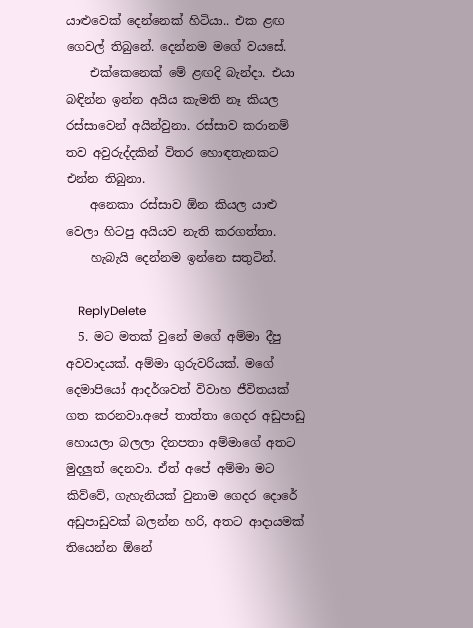යාළුවෙක් දෙන්නෙක් හිටියා.. එක ළඟ ගෙවල් තිබුනේ. දෙන්නම මගේ වයසේ.
    එක්කෙනෙක් මේ ළඟදි බැන්දා. එයා බඳින්න ඉන්න අයිය කැමති නෑ කියල රස්සාවෙන් අයින්වුනා. රස්සාව කරානම් තව අවුරුද්දකින් විතර හොඳතැනකට එන්න තිබුනා.
    අනෙකා රස්සාව ඕන කියල යාළු වෙලා හිටපු අයියව නැති කරගත්තා.
    හැබැයි දෙන්නම ඉන්නෙ සතුටින්.

    ReplyDelete
  5. මට මතක් වුනේ මගේ අම්මා දීපු අවවාදයක්. අම්මා ගුරුවරියක්. මගේ දෙමාපියෝ ආදර්ශවත් විවාහ ජීවිතයක් ගත කරනවා.අපේ තාත්තා ගෙදර අඩුපාඩු හොයලා බලලා දිනපතා අම්මාගේ අතට මුදලුත් දෙනවා. ඒත් අපේ අම්මා මට කිව්වේ, ගැහැනියක් වුනාම ගෙදර දොරේ අඩුපාඩුවක් බලන්න හරි, අතට ආදායමක් තියෙන්න ඕනේ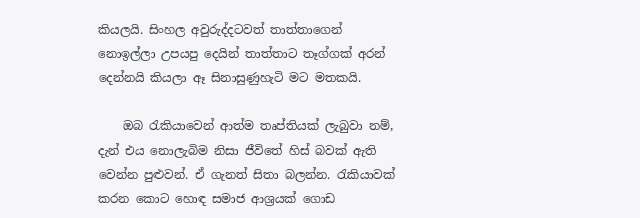කියලයි. සිංහල අවුරුද්දටවත් තාත්තාගෙන් නොඉල්ලා උපයපු දෙයින් තාත්තාට තෑග්ගක් අරන් දෙන්නයි කියලා ඈ සිනාසුණුහැටි මට මතකයි.

    ඔබ රැකියාවෙන් ආත්ම තෘප්තියක් ලැබුවා නම්, දැන් එය නොලැබිම නිසා ජීවිතේ හිස් බවක් ඇති වෙන්න පුළුවන්. ඒ ගැනත් සිතා බලන්න. රැකියාවක් කරන කොට හොඳ සමාජ ආශ්‍රයක් ගොඩ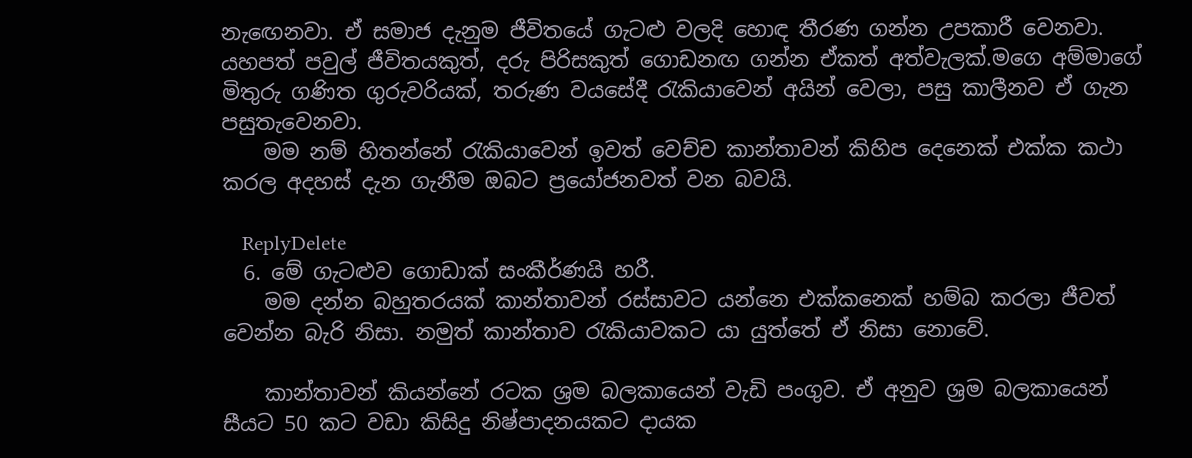නැඟෙනවා. ඒ සමාජ දැනුම ජීවිතයේ ගැටළු වලදි හොඳ තීරණ ගන්න උපකාරී වෙනවා. යහපත් පවුල් ජීවිතයකුත්, දරු පිරිසකුත් ගොඩනඟ ගන්න ඒකත් අත්වැලක්.මගෙ අම්මාගේ මිතුරු ගණිත ගුරුවරියක්, තරුණ වයසේදී රැකියාවෙන් අයින් වෙලා, පසු කාලීනව ඒ ගැන පසුතැවෙනවා.
    මම නම් හිතන්නේ රැකියාවෙන් ඉවත් වෙච්ච කාන්තාවන් කිහිප දෙනෙක් එක්ක කථා කරල අදහස් දැන ගැනීම ඔබට ප්‍රයෝජනවත් වන බවයි.

    ReplyDelete
  6. මේ ගැටළුව ගොඩාක් සංකීර්ණයි හරී.
    මම දන්න බහුතරයක් කාන්තාවන් රස්සාවට යන්නෙ එක්කනෙක් හම්බ කරලා ජීවත් වෙන්න බැරි නිසා. නමුත් කාන්තාව රැකියාවකට යා යුත්තේ ඒ නිසා නොවේ.

    කාන්තාවන් කියන්නේ රටක ශ්‍රම බලකායෙන් වැඩි පංගුව. ඒ අනුව ශ්‍රම බලකායෙන් සීයට 50 කට වඩා කිසිදු නිෂ්පාදනයකට දායක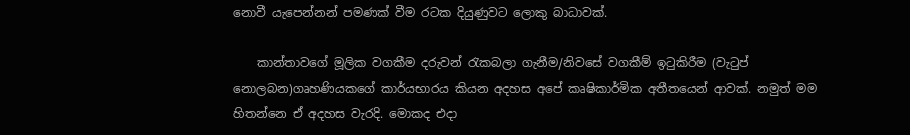නොවී යැපෙන්නන් පමණක් වීම රටක දියුණුවට ලොකු බාධාවක්.

    කාන්තාවගේ මූලික වගකීම දරුවන් රැකබලා ගැනීම/නිවසේ වගකීම් ඉටුකිරීම (වැටුප් නොලබන)ගෘහණියකගේ කාර්යභාරය කියන අදහස අපේ කෘෂිකාර්මික අතීතයෙන් ආවක්. නමුත් මම හිතන්නෙ ඒ අදහස වැරදි. මොකද එදා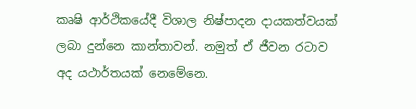කෘෂි ආර්ථිකයේදී විශාල නිෂ්පාදන දායකත්වයක් ලබා දුන්නෙ කාන්තාවන්. නමුත් ඒ ජීවන රටාව අද යථාර්තයක් නෙමේනෙ.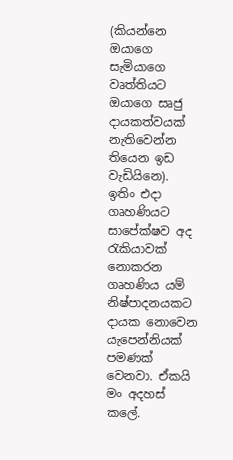(කියන්නෙ ඔයාගෙ සැමියාගෙ වෘත්තියට ඔයාගෙ සෘජු දායකත්වයක් නැතිවෙන්න තියෙන ඉඩ වැඩියිනෙ). ඉතිං එදා ගෘහණියට සාපේක්ෂව අද රැකියාවක් නොකරන ගෘහණිය යම් නිෂ්පාදනයකට දායක නොවෙන යැපෙන්නියක් පමණක් වෙනවා. ඒකයි මං අදහස් කලේ.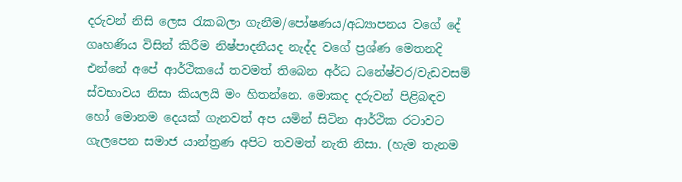දරුවන් නිසි ලෙස රැකබලා ගැනීම/පෝෂණය/අධ්‍යාපනය වගේ දේ ගෘහණිය විසින් කිරීම නිෂ්පාදනීයද නැද්ද වගේ ප්‍රශ්ණ මෙතනදි එන්නේ අපේ ආර්ථිකයේ තවමත් තිබෙන අර්ධ ධනේෂ්වර/වැඩවසම් ස්වභාවය නිසා කියලයි මං හිතන්නෙ. මොකද දරුවන් පිළිබඳව හෝ මොනම දෙයක් ගැනවත් අප යමින් සිටින ආර්ථික රටාවට ගැලපෙන සමාජ යාන්ත්‍රණ අපිට තවමත් නැති නිසා. (හැම තැනම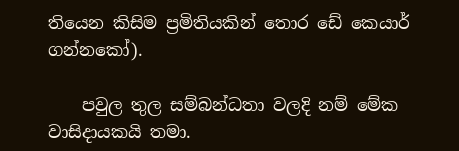තියෙන කිසිම ප්‍රමිතියකින් තොර ඩේ කෙයාර් ගන්නකෝ).

    පවුල තුල සම්බන්ධතා වලදි නම් මේක වාසිදායකයි තමා.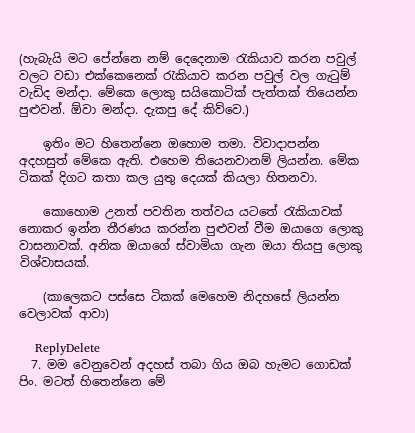(හැබැයි මට පේන්නෙ නම් දෙදෙනාම රැකියාව කරන පවුල් වලට වඩා එක්කෙනෙක් රැකියාව කරන පවුල් වල ගැටුම් වැඩිද මන්දා. මේකෙ ලොකු සයිකොටික් පැත්තක් තියෙන්න පුළුවන්. ඕවා මන්දා. දැකපු දේ කිව්වෙ.)

    ඉතිං මට හිතෙන්නෙ ඔහොම තමා. විවාදාපන්න අදහසුත් මේකෙ ඇති. එහෙම තියෙනවානම් ලියන්න. මේක ටිකක් දිගට කතා කල යුතු දෙයක් කියලා හිතනවා.

    කොහොම උනත් පවතින තත්වය යටතේ රැකියාවක් නොකර ඉන්න තීරණය කරන්න පුළුවන් වීම ඔයාගෙ ලොකු වාසනාවක්. අනික ඔයාගේ ස්වාමියා ගැන ඔයා තියපු ලොකු විශ්වාසයක්.

    (කාලෙකට පස්සෙ ටිකක් මෙහෙම නිදහසේ ලියන්න වෙලාවක් ආවා)

    ReplyDelete
  7. මම වෙනුවෙන් අදහස් තබා ගිය ඔබ හැමට ගොඩක් පිං. මටත් හිතෙන්නෙ මේ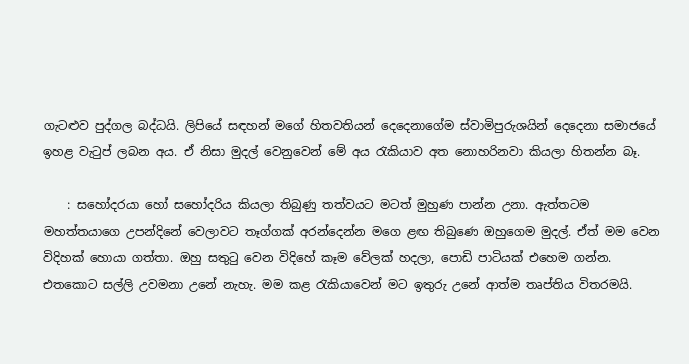ගැටළුව පුද්ගල බද්ධයි. ලිපියේ සඳහන් මගේ හිතවතියන් දෙදෙනාගේම ස්වාමිපුරුශයින් දෙදෙනා සමාජයේ ඉහළ වැටුප් ලබන අය. ඒ නිසා මුදල් වෙනුවෙන් මේ අය රැකියාව අත නොහරිනවා කියලා හිතන්න බෑ.

    : සහෝදරයා හෝ සහෝදරිය කියලා තිබුණු තත්වයට මටත් මුහුණ පාන්න උනා. ඇත්තටම මහත්තයාගෙ උපන්දිනේ වෙලාවට තෑග්ගක් අරන්දෙන්න මගෙ ළඟ තිබුණෙ ඔහුගෙම මුදල්. ඒත් මම වෙන විදිහක් හොයා ගත්තා. ඔහු සතුටු වෙන විදිහේ කෑම වේලක් හදලා, පොඩි පාටියක් එහෙම ගන්න. එතකොට සල්ලි උවමනා උනේ නැහැ. මම කළ රැකියාවෙන් මට ඉතුරු උනේ ආත්ම තෘප්තිය විතරමයි.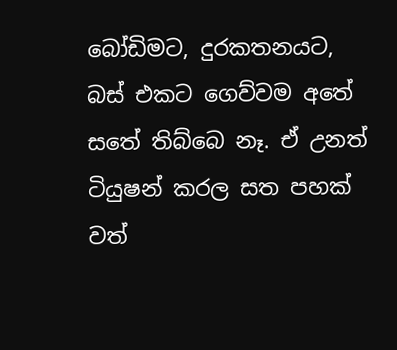බෝඩිමට, දුරකතනයට, බස් එකට ගෙව්වම අතේ සතේ තිබ්බෙ නෑ. ඒ උනත් ටියුෂන් කරල සත පහක් වත්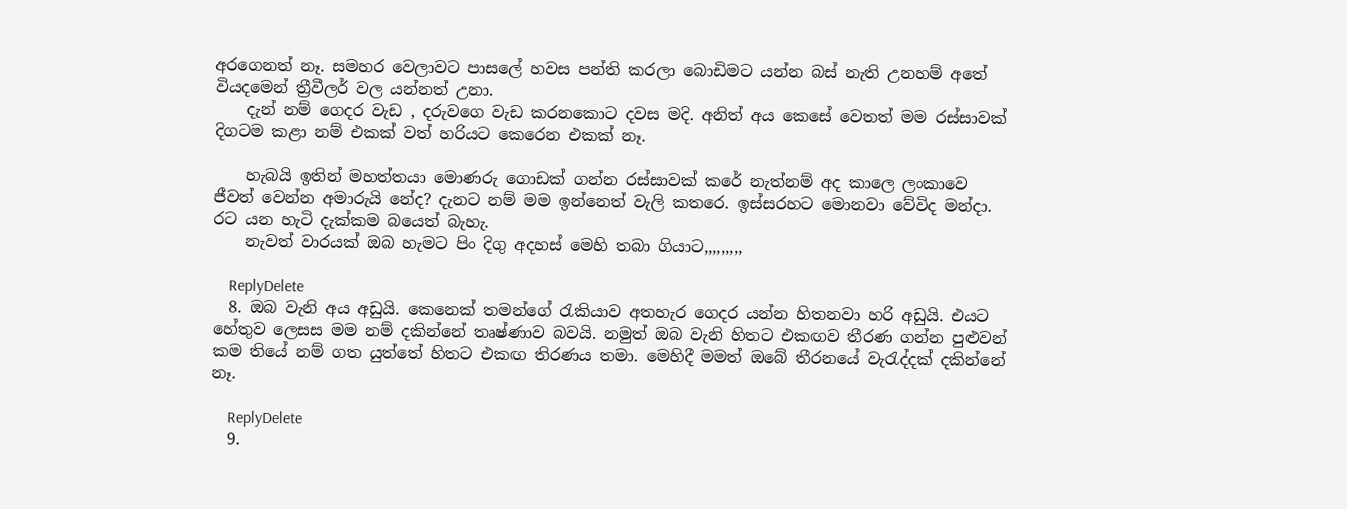අරගෙනත් නෑ. සමහර වෙලාවට පාසලේ හවස පන්ති කරලා බොඩිමට යන්න බස් නැති උනහම් අතේ වියදමෙන් ත්‍රීවීලර් වල යන්නත් උනා.
    දැන් නම් ගෙදර වැඩ , දරුවගෙ වැඩ කරනකොට දවස මදි. අනිත් අය කෙසේ වෙතත් මම රස්සාවක් දිගටම කළා නම් එකක් වත් හරියට කෙරෙන එකක් නෑ.

    හැබයි ඉතින් මහත්තයා මොණරු ගොඩක් ගන්න රස්සාවක් කරේ නැත්නම් අද කාලෙ ලංකාවෙ ජීවත් වෙන්න අමාරුයි නේද? දැනට නම් මම ඉන්නෙත් වැලි කතරෙ. ඉස්සරහට මොනවා වේවිද මන්දා. රට යන හැටි දැක්කම බයෙත් බැහැ.
    නැවත් වාරයක් ඔබ හැමට පිං දිගු අදහස් මෙහි තබා ගියාට,,,,,,,,,

    ReplyDelete
  8. ඔබ වැනි අය අඩුයි. කෙනෙක් තමන්ගේ රැකියාව අතහැර ගෙදර යන්න හිතනවා හරි අඩුයි. එයට හේතුව ලෙසස මම නම් දකින්නේ තෘෂ්ණාව බවයි. නමුත් ඔබ වැනි හිතට එකඟව තීරණ ගන්න පුළුවන් කම තියේ නම් ගත යුත්තේ හිතට එකඟ තිරණය තමා. මෙහිදී මමත් ඔබේ තීරනයේ වැරැද්දක් දකින්නේ නෑ.

    ReplyDelete
  9.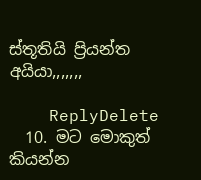ස්තූතියි ප්‍රියන්ත අයියා,,,,,,,

    ReplyDelete
  10. මට මොකුත් කියන්න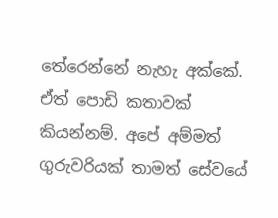තේරෙන්නේ නැහැ අක්කේ. ඒත් පොඩි කතාවක් කියන්නම්. අපේ අම්මත් ගුරුවරියක් තාමත් සේවයේ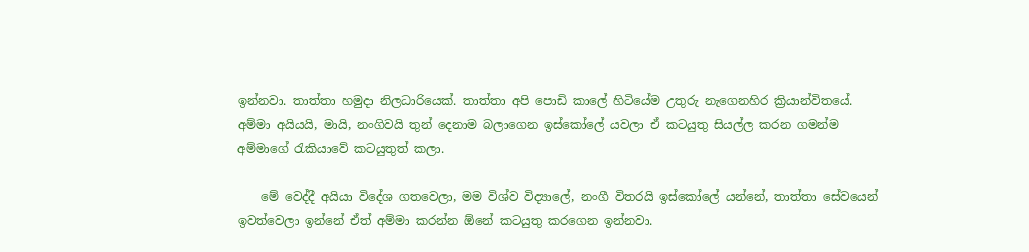ඉන්නවා. තාත්තා හමුදා නිලධාරියෙක්. තාත්තා අපි පොඩි කාලේ හිටියේම උතුරු නැගෙනහිර ක්‍රියාන්විතයේ. අම්මා අයියයි, මායි, නංගිවයි තුන් දෙනාම බලාගෙන ඉස්කෝලේ යවලා ඒ කටයුතු සියල්ල කරන ගමන්ම අම්මාගේ රැකියාවේ කටයුතුත් කලා.

    මේ වෙද්දී අයියා විදේශ ගතවෙලා, මම විශ්ව විද්‍යාලේ, නංගී විතරයි ඉස්කෝලේ යන්නේ, තාත්තා සේවයෙන් ඉවත්වෙලා ඉන්නේ ඒත් අම්මා කරන්න ඕනේ කටයුතු කරගෙන ඉන්නවා.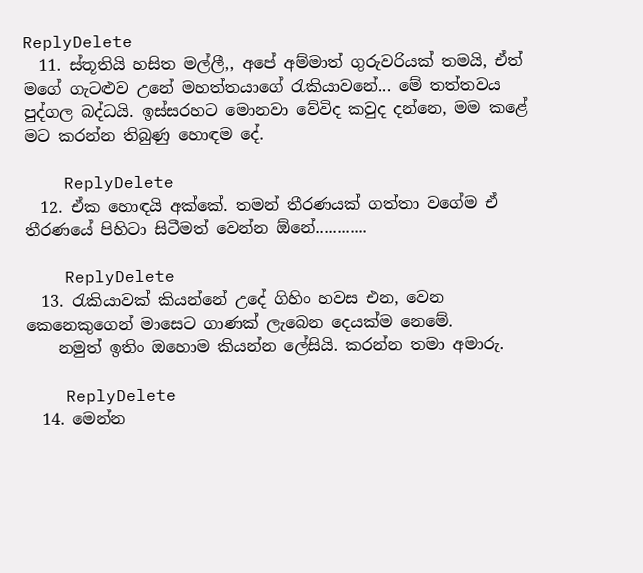ReplyDelete
  11. ස්තූතියි හසිත මල්ලී,, අපේ අම්මාත් ගුරුවරියක් තමයි, ඒත් මගේ ගැටළුව උනේ මහත්තයාගේ රැකියාවනේ... මේ තත්තවය පුද්ගල බද්ධයි. ඉස්සරහට මොනවා වේවිද කවුද දන්නෙ, මම කළේ මට කරන්න තිබුණු හොඳම දේ.

    ReplyDelete
  12. ඒක හොඳයි අක්කේ. තමන් තීරණයක් ගත්තා වගේම ඒ තීරණයේ පිහිටා සිටීමත් වෙන්න ඕනේ............

    ReplyDelete
  13. රැකියාවක් කියන්නේ උදේ ගිහිං හවස එන, වෙන කෙනෙකුගෙන් මාසෙට ගාණක් ලැබෙන දෙයක්ම නෙමේ.
    නමුත් ඉතිං ඔහොම කියන්න ලේසියි. කරන්න තමා අමාරු.

    ReplyDelete
  14. මෙන්න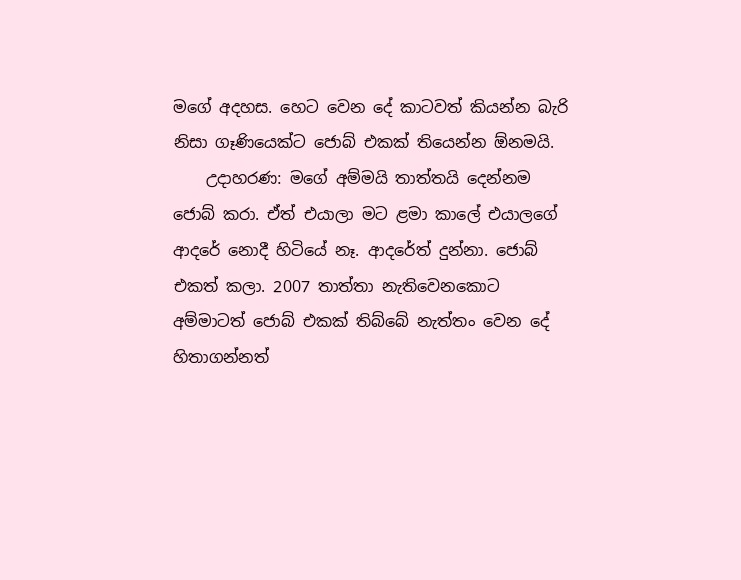මගේ අදහස. හෙට වෙන දේ කාටවත් කියන්න බැරි නිසා ගෑණියෙක්ට ජොබ් එකක් තියෙන්න ඕනමයි.
    උදාහරණ: මගේ අම්මයි තාත්තයි දෙන්නම ජොබ් කරා. ඒත් එයාලා මට ළමා කාලේ එයාලගේ ආදරේ නොදී හිටියේ නෑ. ආදරේත් දුන්නා. ජොබ් එකත් කලා. 2007 තාත්තා නැතිවෙනකොට අම්මාටත් ජොබ් එකක් තිබ්බේ නැත්තං වෙන දේ හිතාගන්නත්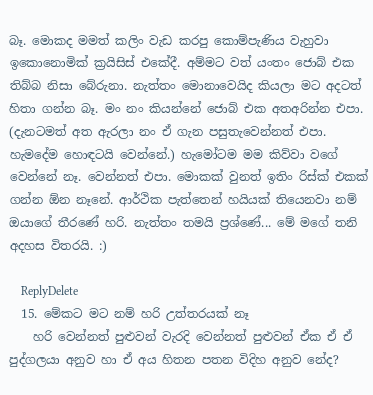බෑ. මොකද මමත් කලිං වැඩ කරපු කොම්පැණිය වැහුවා ඉකොනොමික් ක්‍රයිසිස් එකේදී. අම්මට වත් යංතං ජොබ් එක තිබ්බ නිසා බේරුනා. නැත්තං මොනාවෙයිද කියලා මට අදටත් හිතා ගන්න බෑ. මං නං කියන්නේ ජොබ් එක අතඅරින්න එපා. (දැනටමත් අත ඇරලා නං ඒ ගැන පසුතැවෙන්නත් එපා. හැමදේම හොඳටයි වෙන්නේ.) හැමෝටම මම කිව්වා වගේ වෙන්නේ නෑ. වෙන්නත් එපා. මොකක් වුනත් ඉතිං රිස්ක් එකක් ගන්න ඕන නෑනේ. ආර්ථික පැත්තෙන් හයියක් තියෙනවා නම් ඔයාගේ තීරණේ හරි. නැත්තං තමයි ප්‍රශ්ණේ... මේ මගේ තනි අදහස විතරයි. :)

    ReplyDelete
  15. මේකට මට නම් හරි උත්තරයක් නෑ
    හරි වෙන්නත් පුළුවන් වැරදි වෙන්නත් පුළුවන් ඒක ඒ ඒ පුද්ගලයා අනුව හා ඒ අය හිතන පතන විදිහ අනුව නේද?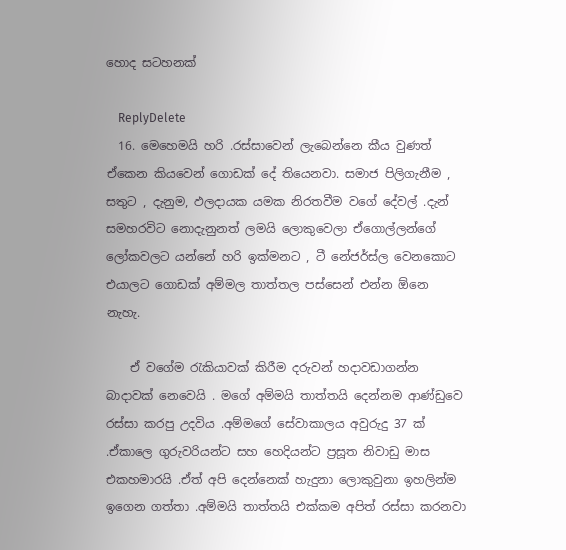හොද සටහනක්

    ReplyDelete
  16. මෙහෙමයි හරි .රස්සාවෙන් ලැබෙන්නෙ කීය වුණත් ඒකෙන කියවෙන් ගොඩක් දේ තියෙනවා. සමාජ පිලිගැනීම , සතුට , දැනුම, ඵලදායක යමක නිරතවීම වගේ දේවල් .දැන් සමහරවිට නොදැනුනත් ලමයි ලොකුවෙලා ඒගොල්ලන්ගේ ලෝකවලට යන්නේ හරි ඉක්මනට , ටී නේජර්ස්ල වෙනකොට එයාලට ගොඩක් අම්මල තාත්තල පස්සෙන් එන්න ඕනෙ නැහැ.

    ඒ වගේම රැකියාවක් කිරීම දරුවන් හදාවඩාගන්න බාදාවක් නෙවෙයි . මගේ අම්මයි තාත්තයි දෙන්නම ආණ්ඩුවෙ රස්සා කරපු උදවිය .අම්මගේ සේවාකාලය අවුරුදු 37 ක් .ඒකාලෙ ගුරුවරියන්ට සහ හෙදියන්ට ප්‍රසූත නිවාඩු මාස එකහමාරයි .ඒත් අපි දෙන්නෙක් හැදුනා ලොකුවුනා ඉහලින්ම ඉගෙන ගත්තා .අම්මයි තාත්තයි එක්කම අපිත් රස්සා කරනවා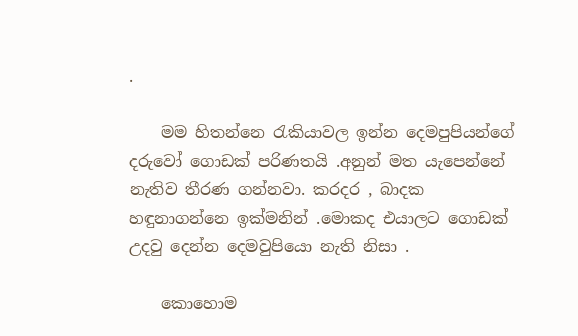.

    මම හිතන්නෙ රැකියාවල ඉන්න දෙමපුපියන්ගේ දරුවෝ ගොඩක් පරිණතයි .අනුන් මත යැපෙන්නේ නැතිව තීරණ ගන්නවා. කරදර , බාදක හඳුනාගන්නෙ ඉක්මනින් .මොකද එයාලට ගොඩක් උදවු දෙන්න දෙමවුපියො නැති නිසා .

    කොහොම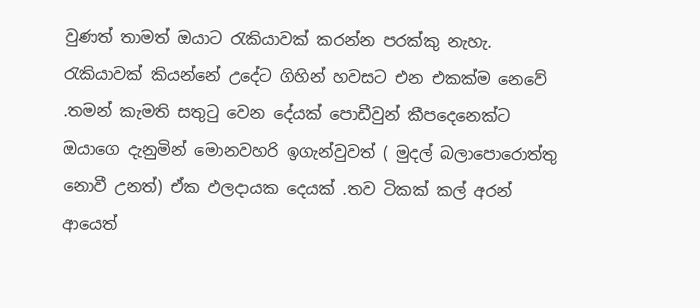වුණත් තාමත් ඔයාට රැකියාවක් කරන්න පරක්කු නැහැ. රැකියාවක් කියන්නේ උදේට ගිහින් හවසට එන එකක්ම නෙවේ .තමන් කැමති සතුටු වෙන දේයක් පොඩීවුන් කීපදෙනෙක්ට ඔයාගෙ දැනුමින් මොනවහරි ඉගැන්වුවත් ( මුදල් බලාපොරොත්තු නොවී උනත්) ඒක ඵලදායක දෙයක් .තව ටිකක් කල් අරන් ආයෙත්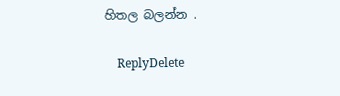හිතල බලන්න .

    ReplyDelete